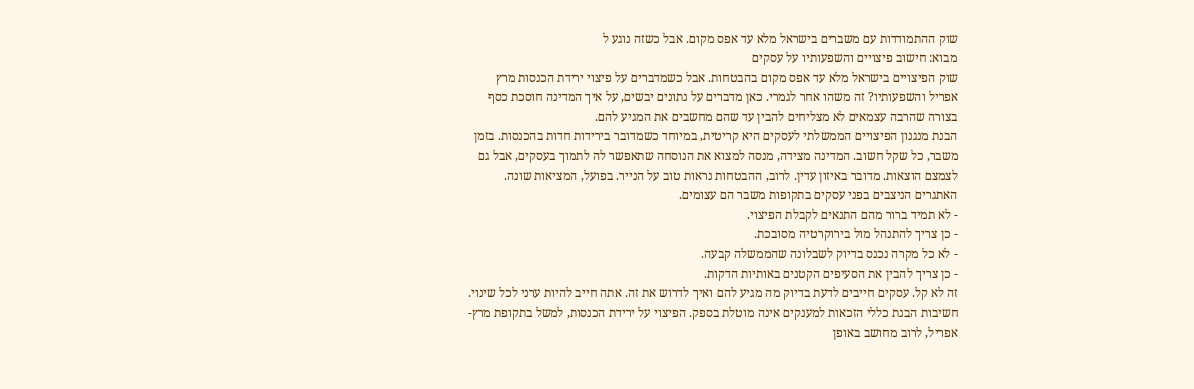שוק ההתמודדות עם משברים בישראל מלא עד אפס מקום. אבל כשזה נוגע ל
מבוא: חישוב פיצויים והשפעותיו על עסקים
שוק הפיצויים בישראל מלא עד אפס מקום בהבטחות. אבל כשמדברים על פיצוי ירידת הכנסות מרץ אפריל והשפעותיו? זה משהו אחר לגמרי. כאן מדברים על נתונים יבשים, על איך המדינה חוסכת כסף בצורה שהרבה עצמאים לא מצליחים להבין עד שהם מחשבים את המגיע להם.
הבנת מנגנון הפיצויים הממשלתי לעסקים היא קריטית, במיוחד כשמדובר בירידות חדות בהכנסות. בזמן משבר, כל שקל חשוב. המדינה מצידה, מנסה למצוא את הנוסחה שתאפשר לה לתמוך בעסקים, אבל גם לצמצם הוצאות. מדובר באיזון עדין. לרוב, ההבטחות נראות טוב על הנייר. בפועל, המציאות שונה.
האתגרים הניצבים בפני עסקים בתקופות משבר הם עצומים.
- לא תמיד ברור מהם התנאים לקבלת הפיצוי.
- כן צריך להתנהל מול בירוקרטיה מסובכת.
- לא כל מקרה נכנס בדיוק לשבלונה שהממשלה קבעה.
- כן צריך להבין את הסעיפים הקטנים באותיות הדקות.
זה לא קל. עסקים חייבים לדעת בדיוק מה מגיע להם ואיך לדרוש את זה. אתה חייב להיות ערני לכל שינוי.
חשיבות הבנת כללי הזכאות למענקים אינה מוטלת בספק. הפיצוי על ירידת הכנסות, למשל בתקופת מרץ-אפריל, לרוב מחושב באופן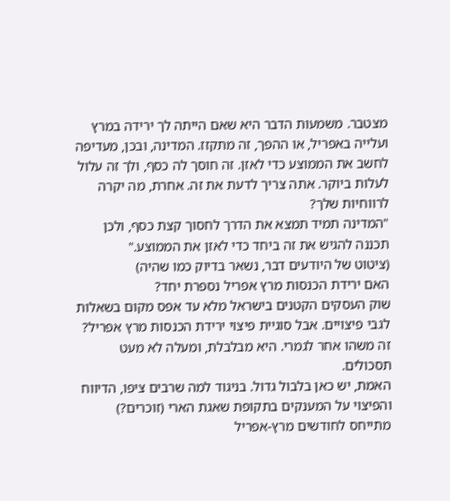מצטבר. משמעות הדבר היא שאם הייתה לך ירידה במרץ ועלייה באפריל, או ההפך, זה מתקזז. המדינה, ובכן, מעדיפה לחשב את הממוצע כדי לאזן. זה חוסך לה כסף, ולך זה עלול לעלות ביוקר. אתה צריך לדעת את זה. אחרת, מה יקרה לרווחיות שלך?
"המדינה תמיד תמצא את הדרך לחסוך קצת כסף, ולכן תכננה להגיש את זה ביחד כדי לאזן את הממוצע."
(ציטוט של היודעים דבר, נשאר בדיוק כמו שהיה)
האם ירידת הכנסות מרץ אפריל נספרת יחד?
שוק העסקים הקטנים בישראל מלא עד אפס מקום בשאלות לגבי פיצויים. אבל סוגיית פיצוי ירידת הכנסות מרץ אפריל? זה משהו אחר לגמרי. היא מבלבלת, ומעלה לא מעט תסכולים.
האמת, יש כאן בלבול גדול. בניגוד למה שרבים ציפו, הדיווח והפיצוי על המענקים בתקופת שאגת הארי (זוכרים?) מתייחס לחודשים מרץ-אפריל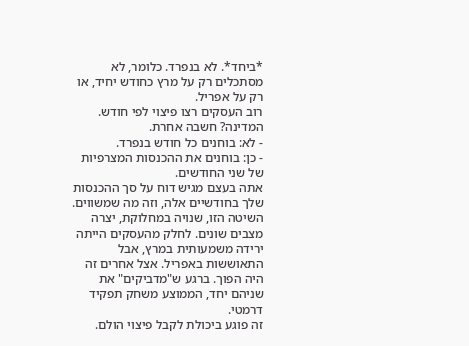*ביחד*. לא בנפרד. כלומר, לא מסתכלים רק על מרץ כחודש יחיד, או רק על אפריל.
רוב העסקים רצו פיצוי לפי חודש. המדינה? חשבה אחרת.
- לא: בוחנים כל חודש בנפרד.
- כן: בוחנים את ההכנסות המצרפיות של שני החודשים.
אתה בעצם מגיש דוח על סך ההכנסות שלך בחודשיים אלה, וזה מה שמשווים. השיטה הזו, שנויה במחלוקת, יצרה מצבים שונים. לחלק מהעסקים הייתה ירידה משמעותית במרץ, אבל התאוששות באפריל. אצל אחרים זה היה הפוך. ברגע ש"מדביקים" את שניהם יחד, הממוצע משחק תפקיד דרמטי.
זה פוגע ביכולת לקבל פיצוי הולם.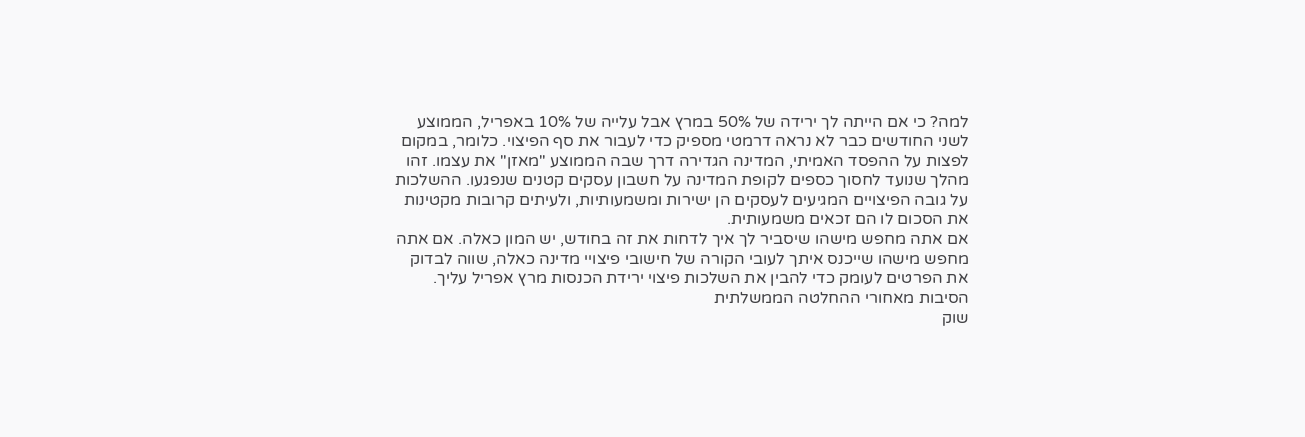למה? כי אם הייתה לך ירידה של 50% במרץ אבל עלייה של 10% באפריל, הממוצע לשני החודשים כבר לא נראה דרמטי מספיק כדי לעבור את סף הפיצוי. כלומר, במקום לפצות על ההפסד האמיתי, המדינה הגדירה דרך שבה הממוצע "מאזן" את עצמו. זהו מהלך שנועד לחסוך כספים לקופת המדינה על חשבון עסקים קטנים שנפגעו. ההשלכות על גובה הפיצויים המגיעים לעסקים הן ישירות ומשמעותיות, ולעיתים קרובות מקטינות את הסכום לו הם זכאים משמעותית.
אם אתה מחפש מישהו שיסביר לך איך לדחות את זה בחודש, יש המון כאלה. אם אתה מחפש מישהו שייכנס איתך לעובי הקורה של חישובי פיצויי מדינה כאלה, שווה לבדוק את הפרטים לעומק כדי להבין את השלכות פיצוי ירידת הכנסות מרץ אפריל עליך.
הסיבות מאחורי ההחלטה הממשלתית
שוק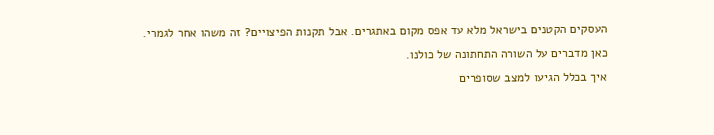העסקים הקטנים בישראל מלא עד אפס מקום באתגרים. אבל תקנות הפיצויים? זה משהו אחר לגמרי. כאן מדברים על השורה התחתונה של כולנו.
איך בכלל הגיעו למצב שסופרים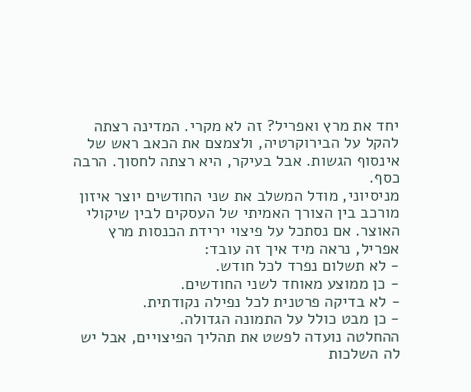יחד את מרץ ואפריל? זה לא מקרי. המדינה רצתה להקל על הבירוקרטיה, ולצמצם את הכאב ראש של אינסוף הגשות. אבל בעיקר, היא רצתה לחסוך. הרבה כסף.
מניסיוני, מודל המשלב את שני החודשים יוצר איזון מורכב בין הצורך האמיתי של העסקים לבין שיקולי האוצר. אם נסתכל על פיצוי ירידת הכנסות מרץ אפריל, נראה מיד איך זה עובד:
- לא תשלום נפרד לכל חודש.
- כן ממוצע מאוחד לשני החודשים.
- לא בדיקה פרטנית לכל נפילה נקודתית.
- כן מבט כולל על התמונה הגדולה.
ההחלטה נועדה לפשט את תהליך הפיצויים, אבל יש לה השלכות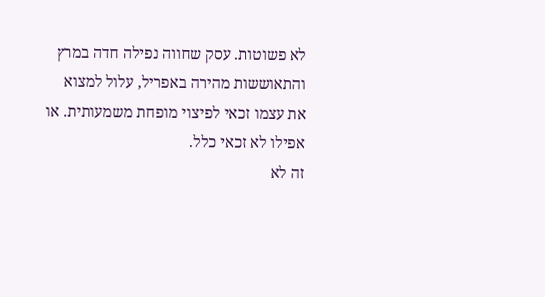לא פשוטות. עסק שחווה נפילה חדה במרץ והתאוששות מהירה באפריל, עלול למצוא את עצמו זכאי לפיצוי מופחת משמעותית. או אפילו לא זכאי כלל.
זה לא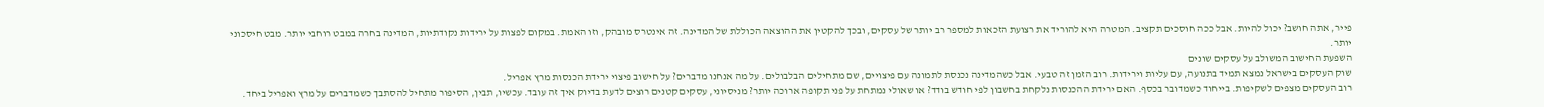פייר, אתה חושב? יכול להיות. אבל ככה חוסכים תקציב. המטרה היא להוריד את רצועת הזכאות למספר רב יותר של עסקים, ובכך להקטין את ההוצאה הכוללת של המדינה. זה אינטרס מובהק, וזו האמת. במקום לפצות על ירידות נקודתיות, המדינה בחרה במבט רוחבי יותר. מבט חיסכוני יותר.
השפעת החישוב המשולב על עסקים שונים
שוק העסקים בישראל נמצא תמיד בתנועה, עם עליות וירידות. רוב הזמן זה טבעי. אבל כשהמדינה נכנסת לתמונה עם פיצויים, שם מתחילים הבלבולים. על מה אנחנו מדברים? על חישוב פיצוי ירידת הכנסות מרץ אפריל.
רוב העסקים מצפים לשקיפות. בייחוד כשמדובר בכסף. האם ירידת ההכנסות נלקחת בחשבון לפי חודש בודד? או שאולי נמתחת על פני תקופה ארוכה יותר? מניסיוני, עסקים קטנים רוצים לדעת בדיוק איך זה עובד. עכשיו, תבין, הסיפור מתחיל להסתבך כשמדברים על מרץ ואפריל ביחד.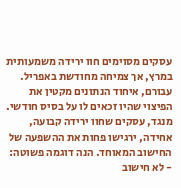עסקים מסוימים חוו ירידה משמעותית במרץ, אך צמיחה מחודשת באפריל. עבורם, איחוד הנתונים מקטין את הפיצוי שהיו זכאים לו על בסיס חודשי. מנגד, עסקים שחוו ירידה קבועה, אחידה, ירגישו פחות את ההשפעה של החישוב המאוחד. הנה דוגמה פשוטה:
- לא חישוב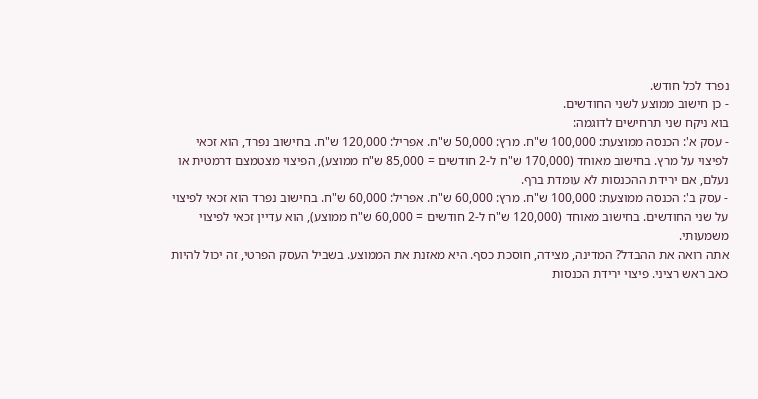נפרד לכל חודש.
- כן חישוב ממוצע לשני החודשים.
בוא ניקח שני תרחישים לדוגמה:
- עסק א': הכנסה ממוצעת: 100,000 ש"ח. מרץ: 50,000 ש"ח. אפריל: 120,000 ש"ח. בחישוב נפרד, הוא זכאי לפיצוי על מרץ. בחישוב מאוחד (170,000 ש"ח ל-2 חודשים = 85,000 ש"ח ממוצע), הפיצוי מצטמצם דרמטית או נעלם, אם ירידת ההכנסות לא עומדת ברף.
- עסק ב': הכנסה ממוצעת: 100,000 ש"ח. מרץ: 60,000 ש"ח. אפריל: 60,000 ש"ח. בחישוב נפרד הוא זכאי לפיצוי על שני החודשים. בחישוב מאוחד (120,000 ש"ח ל-2 חודשים = 60,000 ש"ח ממוצע), הוא עדיין זכאי לפיצוי משמעותי.
אתה רואה את ההבדל? המדינה, מצידה, חוסכת כסף. היא מאזנת את הממוצע. בשביל העסק הפרטי, זה יכול להיות כאב ראש רציני. פיצוי ירידת הכנסות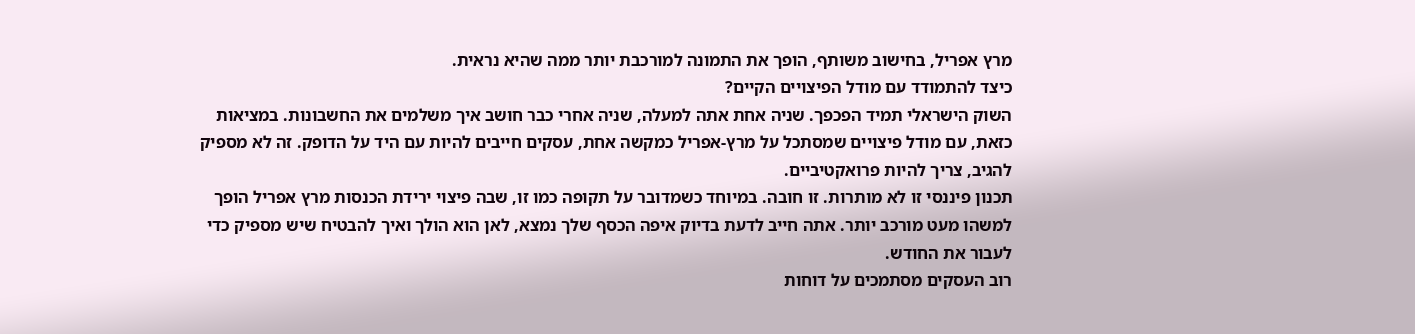מרץ אפריל, בחישוב משותף, הופך את התמונה למורכבת יותר ממה שהיא נראית.
כיצד להתמודד עם מודל הפיצויים הקיים?
השוק הישראלי תמיד הפכפך. שניה אחת אתה למעלה, שניה אחרי כבר חושב איך משלמים את החשבונות. במציאות כזאת, עם מודל פיצויים שמסתכל על מרץ-אפריל כמקשה אחת, עסקים חייבים להיות עם היד על הדופק. זה לא מספיק להגיב, צריך להיות פרואקטיביים.
תכנון פיננסי זו לא מותרות. זו חובה. במיוחד כשמדובר על תקופה כמו זו, שבה פיצוי ירידת הכנסות מרץ אפריל הופך למשהו מעט מורכב יותר. אתה חייב לדעת בדיוק איפה הכסף שלך נמצא, לאן הוא הולך ואיך להבטיח שיש מספיק כדי לעבור את החודש.
רוב העסקים מסתמכים על דוחות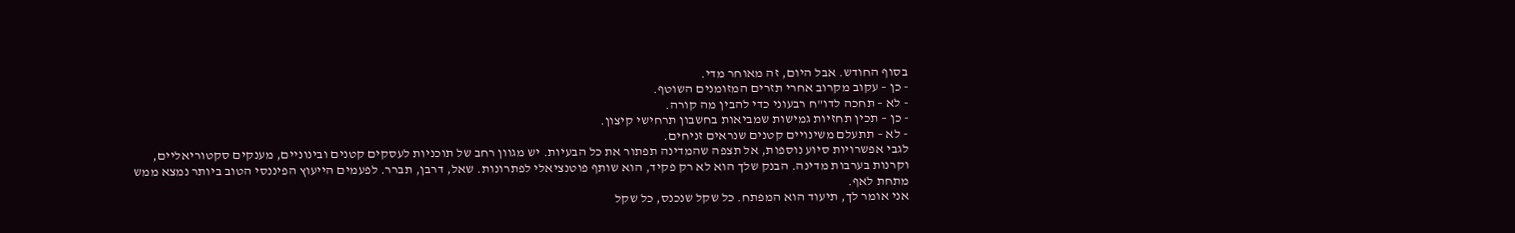בסוף החודש. אבל היום, זה מאוחר מדי.
- כן – עקוב מקרוב אחרי תזרים המזומנים השוטף.
- לא – תחכה לדו"ח רבעוני כדי להבין מה קורה.
- כן – תכין תחזיות גמישות שמביאות בחשבון תרחישי קיצון.
- לא – תתעלם משינויים קטנים שנראים זניחים.
לגבי אפשרויות סיוע נוספות, אל תצפה שהמדינה תפתור את כל הבעיות. יש מגוון רחב של תוכניות לעסקים קטנים ובינוניים, מענקים סקטוריאליים, וקרנות בערבות מדינה. הבנק שלך הוא לא רק פקיד, הוא שותף פוטנציאלי לפתרונות. שאל, דרבן, תברר. לפעמים הייעוץ הפיננסי הטוב ביותר נמצא ממש מתחת לאף.
אני אומר לך, תיעוד הוא המפתח. כל שקל שנכנס, כל שקל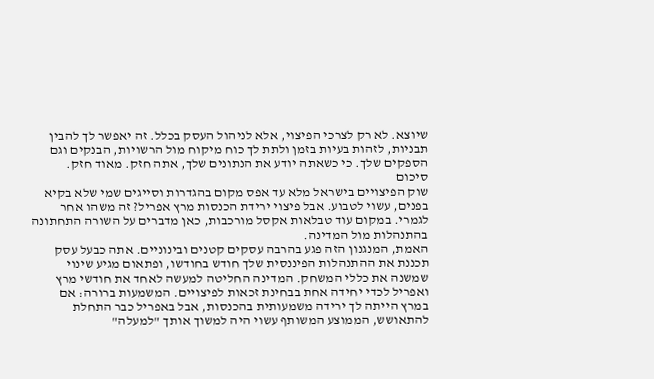שיוצא. לא רק לצרכי הפיצוי, אלא לניהול העסק בכלל. זה יאפשר לך להבין תבניות, לזהות בעיות בזמן ולתת לך כוח מיקוח מול הרשויות, הבנקים וגם הספקים שלך. כי כשאתה יודע את הנתונים שלך, אתה חזק. מאוד חזק.
סיכום
שוק הפיצויים בישראל מלא עד אפס מקום בהגדרות וסייגים שמי שלא בקיא בפנים, עשוי לטבוע. אבל פיצוי ירידת הכנסות מרץ אפריל? זה משהו אחר לגמרי. במקום עוד טבלאות אקסל מורכבות, כאן מדברים על השורה התחתונה בהתנהלות מול המדינה.
האמת, המנגנון הזה פגע בהרבה עסקים קטנים ובינוניים. אתה כבעל עסק תכננת את ההתנהלות הפיננסית שלך חודש בחודשו, ופתאום מגיע שינוי שמשנה את כללי המשחק. המדינה החליטה למעשה לאחד את חודשי מרץ ואפריל לכדי יחידה אחת בבחינת זכאות לפיצויים. המשמעות ברורה: אם במרץ הייתה לך ירידה משמעותית בהכנסות, אבל באפריל כבר התחלת להתאושש, הממוצע המשותף עשוי היה למשוך אותך "למעלה"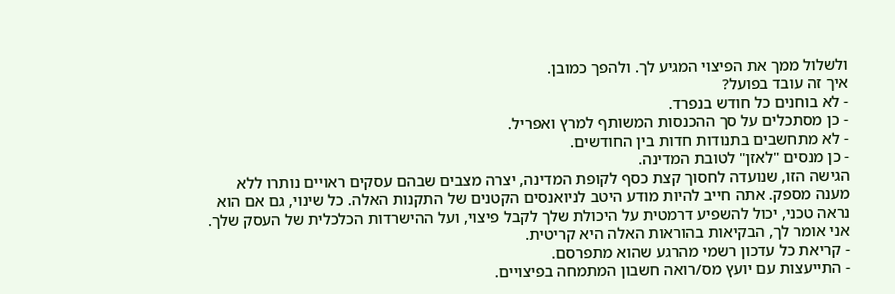ולשלול ממך את הפיצוי המגיע לך. ולהפך כמובן.
איך זה עובד בפועל?
- לא בוחנים כל חודש בנפרד.
- כן מסתכלים על סך ההכנסות המשותף למרץ ואפריל.
- לא מתחשבים בתנודות חדות בין החודשים.
- כן מנסים "לאזן" לטובת המדינה.
הגישה הזו, שנועדה לחסוך קצת כסף לקופת המדינה, יצרה מצבים שבהם עסקים ראויים נותרו ללא מענה מספק. אתה חייב להיות מודע היטב לניואנסים הקטנים של התקנות האלה. כל שינוי, גם אם הוא נראה טכני, יכול להשפיע דרמטית על היכולת שלך לקבל פיצוי, ועל ההישרדות הכלכלית של העסק שלך.
אני אומר לך, הבקיאות בהוראות האלה היא קריטית.
- קריאת כל עדכון רשמי מהרגע שהוא מתפרסם.
- התייעצות עם יועץ מס/רואה חשבון המתמחה בפיצויים.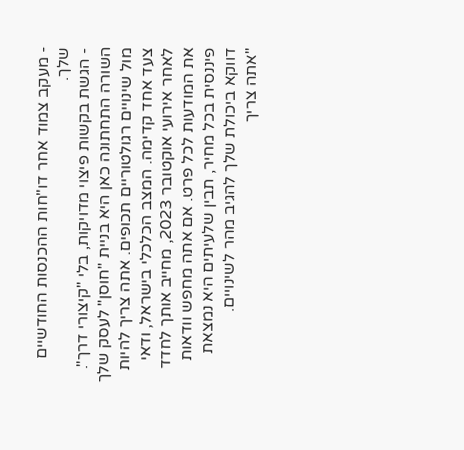- מעקב צמוד אחר דו"חות ההכנסות החודשיים שלך.
- הגשת בקשות פיצוי מדויקות, בלי "קיצורי דרך".
השורה התחתונה כאן היא בניית "חוסן" לעסק שלך מול שינויים רגולטוריים תכופים. אתה צריך להיות צעד אחד קדימה. המצב הכלכלי בישראל, ודאי לאחר אירועי אוקטובר 2023, מחייב אותך לחדד את המודעות לכל פרט. אם אתה מחפש וודאות פיננסית בכל מחיר, תבין שלעיתים היא נמצאת דווקא ביכולת שלך להגיב מהר לשינויים.
"אתה צריך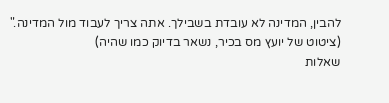להבין, המדינה לא עובדת בשבילך. אתה צריך לעבוד מול המדינה."
(ציטוט של יועץ מס בכיר, נשאר בדיוק כמו שהיה)
שאלות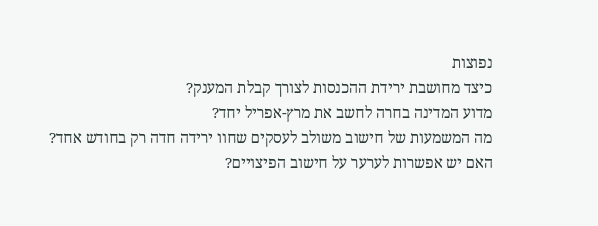נפוצות
כיצד מחושבת ירידת ההכנסות לצורך קבלת המענק?
מדוע המדינה בחרה לחשב את מרץ-אפריל יחד?
מה המשמעות של חישוב משולב לעסקים שחוו ירידה חדה רק בחודש אחד?
האם יש אפשרות לערער על חישוב הפיצויים?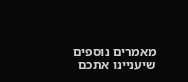מאמרים נוספים שיעניינו אתכם